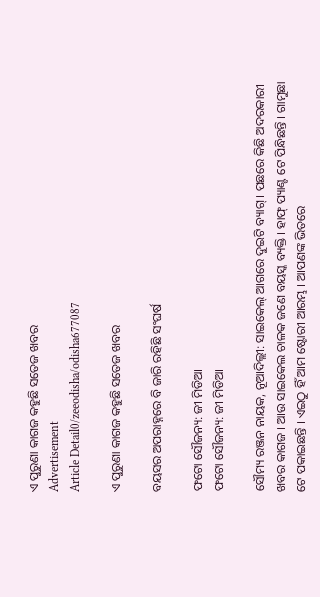ଏ ପୁରୁଣା କାଗଜ କହୁଛି ସତେଜ ଖବର
Advertisement
Article Detail0/zeeodisha/odisha677087

ଏ ପୁରୁଣା କାଗଜ କହୁଛି ସତେଜ ଖବର

ବୟସର ଅପରାହ୍ନରେ ବି ଜାରି ରହିଛି ସଂଘର୍ଷ

ଫଟୋ ସୌଜନ୍ୟ: ଜୀ ମିଡିଆ
ଫଟୋ ସୌଜନ୍ୟ: ଜୀ ମିଡିଆ

ସୌମ୍ୟ ରଞ୍ଜନ ନାୟକ, ନୂଆଦିଲ୍ଲୀ: ସାଇକେଲ୍ ଆଗରେ ଦୁଇଟି ବ୍ୟାଗ୍ । ପଛରେ କିଛି ଅଦରକାରୀ ଖବର କାଗଜ । ଆଉ ସାଇକେଲ ଚାଳକ ଜଣେ ବୟସ୍କ ବ୍ୟକ୍ତି । ହାଫ୍ ପ୍ୟାଣ୍ଟ ଟେ ପିନ୍ଧିଛନ୍ତି । ଗାମୁଛା ଟେ ପକାଇଛନ୍ତି । ଏଇଠୁ ହିଁ ଆମ ଷ୍ଟୋରୀ ଆରମ୍ଭ । ଆପଣଙ୍କ ଭିତରେ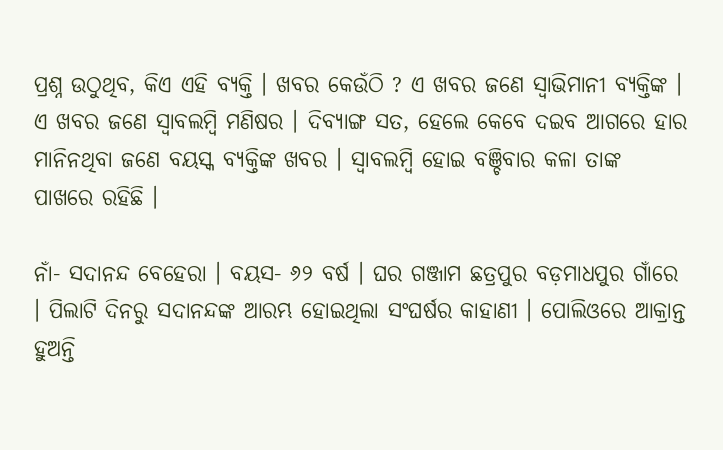ପ୍ରଶ୍ନ ଉଠୁଥିବ, କିଏ ଏହି ବ୍ୟକ୍ତି । ଖବର କେଉଁଠି ? ଏ ଖବର ଜଣେ ସ୍ୱାଭିମାନୀ ବ୍ୟକ୍ତିଙ୍କ । ଏ ଖବର ଜଣେ ସ୍ୱାବଲମ୍ବି ମଣିଷର । ଦିବ୍ୟାଙ୍ଗ ସତ, ହେଲେ କେବେ ଦଇବ ଆଗରେ ହାର ମାନିନଥିବା ଜଣେ ବୟସ୍କ ବ୍ୟକ୍ତିଙ୍କ ଖବର । ସ୍ୱାବଲମ୍ବି ହୋଇ ବଞ୍ଚିବାର କଳା ତାଙ୍କ ପାଖରେ ରହିଛି ।

ନାଁ- ସଦାନନ୍ଦ ବେହେରା । ବୟସ- ୬୨ ବର୍ଷ । ଘର ଗଞ୍ଜାମ ଛତ୍ରପୁର ବଡ଼ମାଧପୁର ଗାଁରେ । ପିଲାଟି ଦିନରୁ ସଦାନନ୍ଦଙ୍କ ଆରମ୍ଭ ହୋଇଥିଲା ସଂଘର୍ଷର କାହାଣୀ । ପୋଲିଓରେ ଆକ୍ରାନ୍ତ ହୁଅନ୍ତି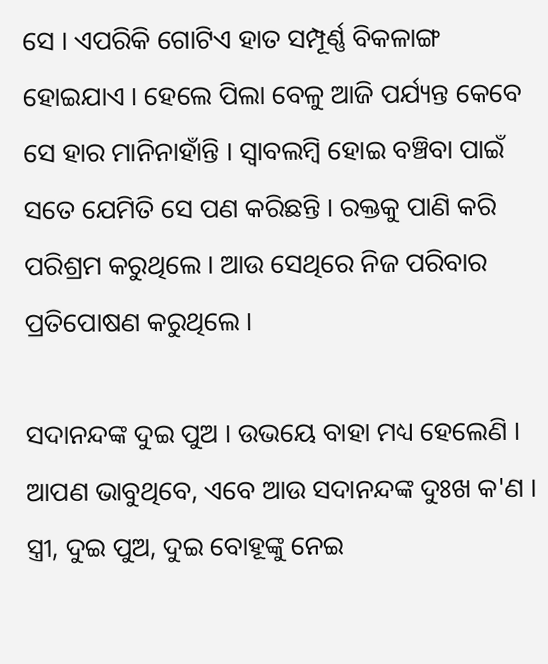ସେ । ଏପରିକି ଗୋଟିଏ ହାତ ସମ୍ପୂର୍ଣ୍ଣ ବିକଳାଙ୍ଗ ହୋଇଯାଏ । ହେଲେ ପିଲା ବେଳୁ ଆଜି ପର୍ଯ୍ୟନ୍ତ କେବେ ସେ ହାର ମାନିନାହାଁନ୍ତି । ସ୍ୱାବଲମ୍ବି ହୋଇ ବଞ୍ଚିବା ପାଇଁ ସତେ ଯେମିତି ସେ ପଣ କରିଛନ୍ତି । ରକ୍ତକୁ ପାଣି କରି ପରିଶ୍ରମ କରୁଥିଲେ । ଆଉ ସେଥିରେ ନିଜ ପରିବାର ପ୍ରତିପୋଷଣ କରୁଥିଲେ ।

ସଦାନନ୍ଦଙ୍କ ଦୁଇ ପୁଅ । ଉଭୟେ ବାହା ମଧ୍ୟ ହେଲେଣି । ଆପଣ ଭାବୁଥିବେ, ଏବେ ଆଉ ସଦାନନ୍ଦଙ୍କ ଦୁଃଖ କ'ଣ । ସ୍ତ୍ରୀ, ଦୁଇ ପୁଅ, ଦୁଇ ବୋହୂଙ୍କୁ ନେଇ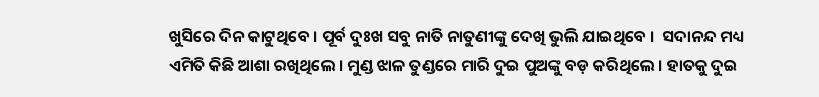ଖୁସିରେ ଦିନ କାଟୁଥିବେ । ପୂର୍ବ ଦୁଃଖ ସବୁ ନାତି ନାତୁଣୀଙ୍କୁ ଦେଖି ଭୁଲି ଯାଇଥିବେ ।  ସଦାନନ୍ଦ ମଧ୍ୟ ଏମିତି କିଛି ଆଶା ରଖିଥିଲେ । ମୁଣ୍ଡ ଝାଳ ତୁଣ୍ଡରେ ମାରି ଦୁଇ ପୁଅଙ୍କୁ ବଡ଼ କରିଥିଲେ । ହାତକୁ ଦୁଇ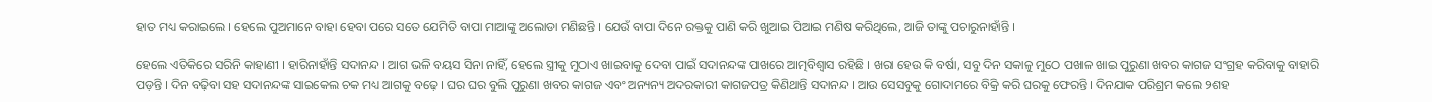ହାତ ମଧ୍ୟ କରାଇଲେ । ହେଲେ ପୁଅମାନେ ବାହା ହେବା ପରେ ସତେ ଯେମିତି ବାପା ମାଆଙ୍କୁ ଅଲୋଡା ମଣିଛନ୍ତି । ଯେଉଁ ବାପା ଦିନେ ରକ୍ତକୁ ପାଣି କରି ଖୁଆଇ ପିଆଇ ମଣିଷ କରିଥିଲେ, ଆଜି ତାଙ୍କୁ ପଚାରୁନାହାଁନ୍ତି ।

ହେଲେ ଏତିକିରେ ସରିନି କାହାଣୀ । ହାରିନାହାଁନ୍ତି ସଦାନନ୍ଦ । ଆଗ ଭଳି ବୟସ ସିନା ନାହିଁ, ହେଲେ ସ୍ତ୍ରୀକୁ ମୁଠାଏ ଖାଇବାକୁ ଦେବା ପାଇଁ ସଦାନନ୍ଦଙ୍କ ପାଖରେ ଆତ୍ମବିଶ୍ୱାସ ରହିଛି । ଖରା ହେଉ କି ବର୍ଷା, ସବୁ ଦିନ ସକାଳୁ ମୁଠେ ପଖାଳ ଖାଇ ପୁରୁଣା ଖବର କାଗଜ ସଂଗ୍ରହ କରିବାକୁ ବାହାରି ପଡ଼ନ୍ତି । ଦିନ ବଢ଼ିବା ସହ ସଦାନନ୍ଦଙ୍କ ସାଇକେଲ ଚକ ମଧ୍ୟ ଆଗକୁ ବଢ଼େ । ଘର ଘର ବୁଲି ପୁରୁଣା ଖବର କାଗଜ ଏବଂ ଅନ୍ୟନ୍ୟ ଅଦରକାରୀ କାଗଜପତ୍ର କିଣିଥାନ୍ତି ସଦାନନ୍ଦ । ଆଉ ସେସବୁକୁ ଗୋଦାମରେ ବିକ୍ରି କରି ଘରକୁ ଫେରନ୍ତି । ଦିନଯାକ ପରିଶ୍ରମ କଲେ ୨ଶହ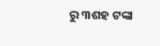ରୁ ୩ଶହ ଟଙ୍କା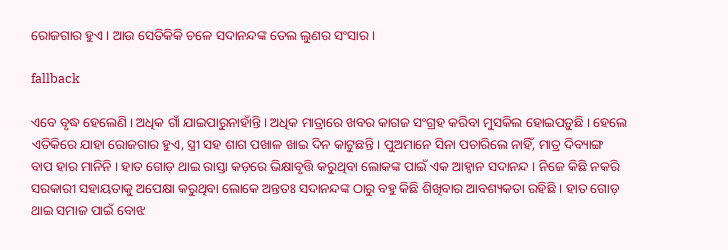ରୋଜଗାର ହୁଏ । ଆଉ ସେତିକିକି ଚଳେ ସଦାନନ୍ଦଙ୍କ ତେଲ ଲୁଣର ସଂସାର ।

fallback

ଏବେ ବୃଦ୍ଧ ହେଲେଣି । ଅଧିକ ଗାଁ ଯାଇପାରୁନାହାଁନ୍ତି । ଅଧିକ ମାତ୍ରାରେ ଖବର କାଗଜ ସଂଗ୍ରହ କରିବା ମୁସକିଲ ହୋଇପଡ଼ୁଛି । ହେଲେ ଏତିକିରେ ଯାହା ରୋଜଗାର ହୁଏ, ସ୍ତ୍ରୀ ସହ ଶାଗ ପଖାଳ ଖାଇ ଦିନ କାଟୁଛନ୍ତି । ପୁଅମାନେ ସିନା ପଚାରିଲେ ନାହିଁ, ମାତ୍ର ଦିବ୍ୟାଙ୍ଗ ବାପ ହାର ମାନିନି । ହାତ ଗୋଡ଼ ଥାଇ ରାସ୍ତା କଡ଼ରେ ଭିକ୍ଷାବୃତ୍ତି କରୁଥିବା ଲୋକଙ୍କ ପାଇଁ ଏକ ଆହ୍ୱାନ ସଦାନନ୍ଦ । ନିଜେ କିଛି ନକରି ସରକାରୀ ସହାୟତାକୁ ଅପେକ୍ଷା କରୁଥିବା ଲୋକେ ଅନ୍ତତଃ ସଦାନନ୍ଦଙ୍କ ଠାରୁ ବହୁ କିଛି ଶିଖିବାର ଆବଶ୍ୟକତା ରହିଛି । ହାତ ଗୋଡ଼ ଥାଇ ସମାଜ ପାଇଁ ବୋଝ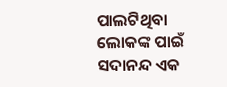ପାଲଟିଥିବା ଲୋକଙ୍କ ପାଇଁ ସଦାନନ୍ଦ ଏକ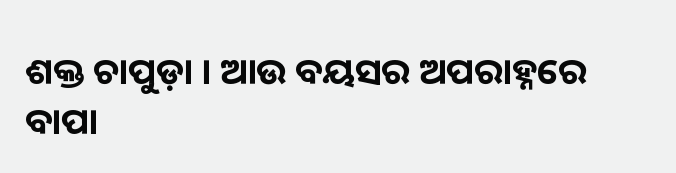ଶକ୍ତ ଚାପୁଡ଼ା । ଆଉ ବୟସର ଅପରାହ୍ନରେ ବାପା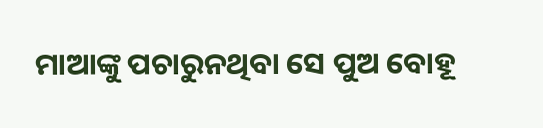ମାଆଙ୍କୁ ପଚାରୁନଥିବା ସେ ପୁଅ ବୋହୂ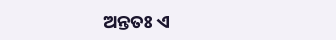ଅନ୍ତତଃ ଏ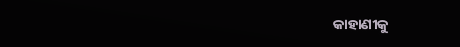କାହାଣୀକୁ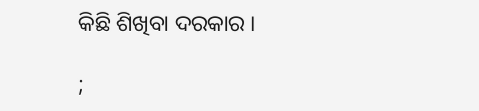କିଛି ଶିଖିବା ଦରକାର ।

;